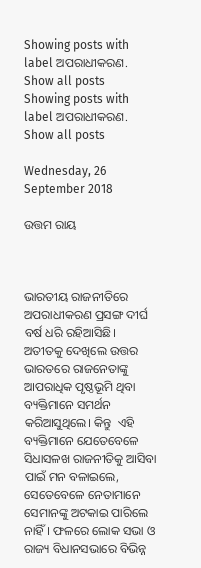Showing posts with label ଅପରାଧୀକରଣ. Show all posts
Showing posts with label ଅପରାଧୀକରଣ. Show all posts

Wednesday, 26 September 2018

ଉତ୍ତମ ରାୟ



ଭାରତୀୟ ରାଜନୀତିରେ ଅପରାଧୀକରଣ ପ୍ରସଙ୍ଗ ଦୀର୍ଘ ବର୍ଷ ଧରି ରହିଆସିଛି। ଅତୀତକୁ ଦେଖିଲେ ଉତ୍ତର ଭାରତରେ ରାଜନେତାଙ୍କୁ ଆପରାଧିକ ପୃଷ୍ଠଭୂମି ଥିବା ବ୍ୟକ୍ତିମାନେ ସମର୍ଥନ କରିଆସୁଥିଲେ। କିନ୍ତୁ  ଏହି ବ୍ୟକ୍ତିମାନେ ଯେତେବେଳେ ସିଧାସଳଖ ରାଜନୀତିକୁ ଆସିବା ପାଇଁ ମନ ବଳାଇଲେ, ସେତେବେଳେ ନେତାମାନେ ସେମାନଙ୍କୁ ଅଟକାଇ ପାରିଲେ ନାହିଁ। ଫଳରେ ଲୋକ ସଭା ଓ ରାଜ୍ୟ ବିଧାନସଭାରେ ବିଭିନ୍ନ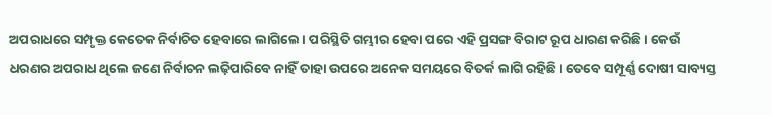ଅପରାଧରେ ସମ୍ପୃକ୍ତ କେତେକ ନିର୍ବାଚିତ ହେବାରେ ଲାଗିଲେ। ପରିସ୍ଥିତି ଗମ୍ଭୀର ହେବା ପରେ ଏହି ପ୍ରସଙ୍ଗ ବିରାଟ ରୂପ ଧାରଣ କରିଛି। କେଉଁ ଧରଣର ଅପରାଧ ଥିଲେ ଜଣେ ନିର୍ବାଚନ ଲଢ଼ିପାରିବେ ନାହିଁ ତାହା ଉପରେ ଅନେକ ସମୟରେ ବିତର୍କ ଲାଗି ରହିଛି। ତେବେ ସମ୍ପୂର୍ଣ୍ଣ ଦୋଷୀ ସାବ୍ୟସ୍ତ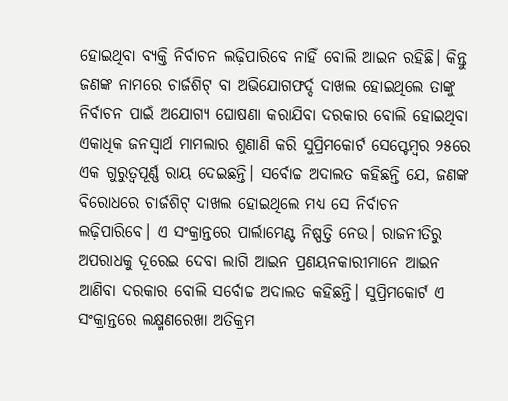ହୋଇଥିବା ବ୍ୟକ୍ତି ନିର୍ବାଚନ ଲଢ଼ିପାରିବେ ନାହିଁ ବୋଲି ଆଇନ ରହିଛି। କିନ୍ତୁ ଜଣଙ୍କ ନାମରେ ଚାର୍ଜଶିଟ୍‌ ବା ଅଭିଯୋଗଫର୍ଦ୍ଦ ଦାଖଲ ହୋଇଥିଲେ ତାଙ୍କୁ ନିର୍ବାଚନ ପାଇଁ ଅଯୋଗ୍ୟ ଘୋଷଣା କରାଯିବା ଦରକାର ବୋଲି ହୋଇଥିବା ଏକାଧିକ ଜନସ୍ବାର୍ଥ ମାମଲାର ଶୁଣାଣି କରି ସୁପ୍ରିମକୋର୍ଟ ସେପ୍ଟେମ୍ବର ୨୫ରେ ଏକ ଗୁରୁତ୍ୱପୂର୍ଣ୍ଣ ରାୟ ଦେଇଛନ୍ତି। ସର୍ବୋଚ୍ଚ ଅଦାଲତ କହିଛନ୍ତି ଯେ, ଜଣଙ୍କ ବିରୋଧରେ ଚାର୍ଜଶିଟ୍‌ ଦାଖଲ ହୋଇଥିଲେ ମଧ୍ୟ ସେ ନିର୍ବାଚନ ଲଢ଼ିପାରିବେ। ଏ ସଂକ୍ରାନ୍ତରେ ପାର୍ଲାମେଣ୍ଟ ନିଷ୍ପତ୍ତି ନେଉ। ରାଜନୀତିରୁ ଅପରାଧକୁ ଦୂରେଇ ଦେବା ଲାଗି ଆଇନ ପ୍ରଣୟନକାରୀମାନେ ଆଇନ ଆଣିବା ଦରକାର ବୋଲି ସର୍ବୋଚ୍ଚ ଅଦାଲତ କହିଛନ୍ତି। ସୁପ୍ରିମକୋର୍ଟ ଏ ସଂକ୍ରାନ୍ତରେ ଲକ୍ଷ୍ମଣରେଖା ଅତିକ୍ରମ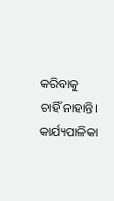କରିବାକୁ ଚାହିଁ ନାହାନ୍ତି। କାର୍ଯ୍ୟପାଳିକା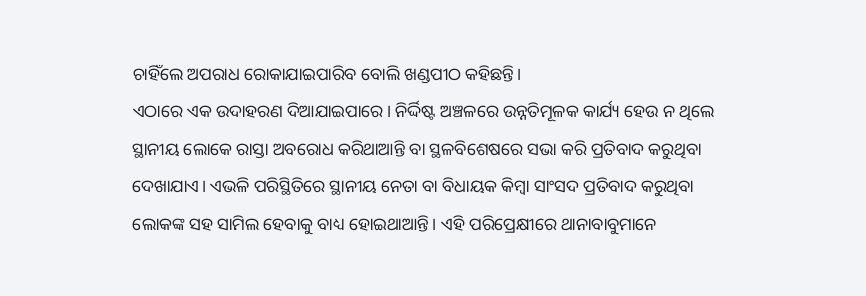ଚାହିଁଲେ ଅପରାଧ ରୋକାଯାଇପାରିବ ବୋଲି ଖଣ୍ଡପୀଠ କହିଛନ୍ତି।
ଏଠାରେ ଏକ ଉଦାହରଣ ଦିଆଯାଇପାରେ। ନିର୍ଦ୍ଦିଷ୍ଟ ଅଞ୍ଚଳରେ ଉନ୍ନତିମୂଳକ କାର୍ଯ୍ୟ ହେଉ ନ ଥିଲେ ସ୍ଥାନୀୟ ଲୋକେ ରାସ୍ତା ଅବରୋଧ କରିଥାଆନ୍ତି ବା ସ୍ଥଳବିଶେଷରେ ସଭା କରି ପ୍ରତିବାଦ କରୁଥିବା ଦେଖାଯାଏ। ଏଭଳି ପରିସ୍ଥିତିରେ ସ୍ଥାନୀୟ ନେତା ବା ବିଧାୟକ କିମ୍ବା ସାଂସଦ ପ୍ରତିବାଦ କରୁଥିବା ଲୋକଙ୍କ ସହ ସାମିଲ ହେବାକୁ ବାଧ୍ୟ ହୋଇଥାଆନ୍ତି। ଏହି ପରିପ୍ରେକ୍ଷୀରେ ଥାନାବାବୁମାନେ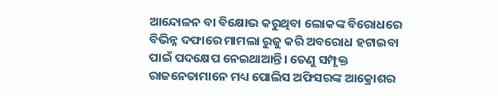ଆନ୍ଦୋଳନ ବା ବିକ୍ଷୋଭ କରୁଥିବା ଲୋକଙ୍କ ବିରୋଧରେ ବିଭିନ୍ନ ଦଫାରେ ମାମଲା ରୁଜୁ କରି ଅବରୋଧ ହଟାଇବା ପାଇଁ ପଦକ୍ଷେପ ନେଇଥାଆନ୍ତି। ତେଣୁ ସମ୍ପୃକ୍ତ ରାଜନେତାମାନେ ମଧ୍ୟ ପୋଲିସ ଅଫିସରଙ୍କ ଆକ୍ରୋଶର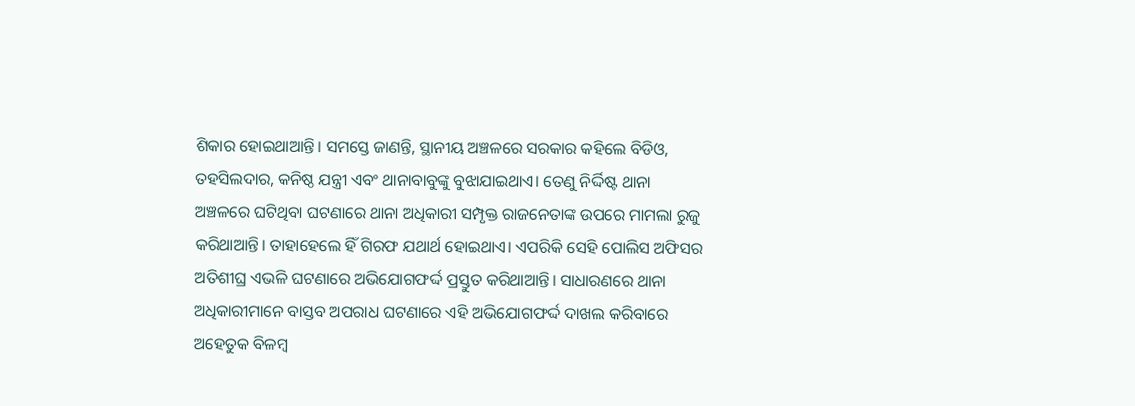ଶିକାର ହୋଇଥାଆନ୍ତି। ସମସ୍ତେ ଜାଣନ୍ତି, ସ୍ଥାନୀୟ ଅଞ୍ଚଳରେ ସରକାର କହିଲେ ବିଡିଓ, ତହସିଲଦାର, କନିଷ୍ଠ ଯନ୍ତ୍ରୀ ଏବଂ ଥାନାବାବୁଙ୍କୁ ବୁଝାଯାଇଥାଏ। ତେଣୁ ନିର୍ଦ୍ଦିଷ୍ଟ ଥାନା ଅଞ୍ଚଳରେ ଘଟିଥିବା ଘଟଣାରେ ଥାନା ଅଧିକାରୀ ସମ୍ପୃକ୍ତ ରାଜନେତାଙ୍କ ଉପରେ ମାମଲା ରୁଜୁ କରିଥାଆନ୍ତି। ତାହାହେଲେ ହିଁ ଗିରଫ ଯଥାର୍ଥ ହୋଇଥାଏ। ଏପରିକି ସେହି ପୋଲିସ ଅଫିସର ଅତିଶୀଘ୍ର ଏଭଳି ଘଟଣାରେ ଅଭିଯୋଗଫର୍ଦ୍ଦ ପ୍ରସ୍ତୁତ କରିଥାଆନ୍ତି। ସାଧାରଣରେ ଥାନା ଅଧିକାରୀମାନେ ବାସ୍ତବ ଅପରାଧ ଘଟଣାରେ ଏହି ଅଭିଯୋଗଫର୍ଦ୍ଦ ଦାଖଲ କରିବାରେ ଅହେତୁକ ବିଳମ୍ବ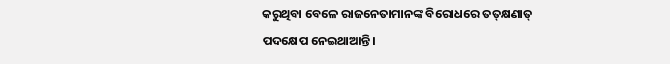କରୁଥିବା ବେଳେ ରାଜନେତାମାନଙ୍କ ବିରୋଧରେ ତତ୍‌କ୍ଷଣାତ୍‌ ପଦକ୍ଷେପ ନେଇଥାଆନ୍ତି।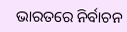ଭାରତରେ ନିର୍ବାଚନ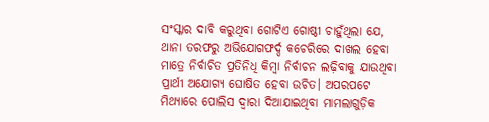ସଂସ୍କାର ଦାବି କରୁଥିବା ଗୋଟିଏ ଗୋଷ୍ଠୀ ଚାହୁଁଥିଲା ଯେ, ଥାନା ତରଫରୁ ଅଭିଯୋଗଫର୍ଦ୍ଦ କଚେରିରେ ଦାଖଲ ହେବା ମାତ୍ରେ ନିର୍ବାଚିତ ପ୍ରତିନିଧି କିମ୍ବା ନିର୍ବାଚନ ଲଢ଼ିବାକୁ ଯାଉଥିବା ପ୍ରାର୍ଥୀ ଅଯୋଗ୍ୟ ଘୋଷିତ ହେବା ଉଚିତ। ଅପରପଟେ ମିଥ୍ୟାରେ ପୋଲିସ ଦ୍ୱାରା ଦିଆଯାଇଥିବା ମାମଲାଗୁଡ଼ିକ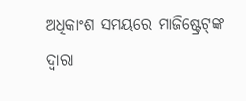ଅଧିକାଂଶ ସମୟରେ ମାଜିଷ୍ଟ୍ରେଟ୍‌ଙ୍କ ଦ୍ୱାରା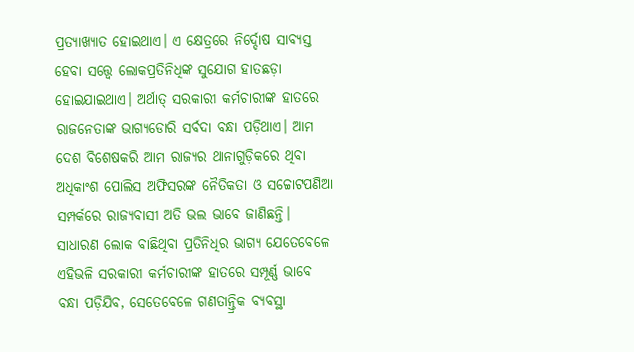ପ୍ରତ୍ୟାଖ୍ୟାତ ହୋଇଥାଏ। ଏ କ୍ଷେତ୍ରରେ ନିର୍ଦ୍ଦୋଷ ସାବ୍ୟସ୍ତ ହେବା ସତ୍ତ୍ୱେ ଲୋକପ୍ରତିନିଧିଙ୍କ ସୁଯୋଗ ହାତଛଡ଼ା ହୋଇଯାଇଥାଏ। ଅର୍ଥାତ୍‌ ସରକାରୀ କର୍ମଚାରୀଙ୍କ ହାତରେ ରାଜନେତାଙ୍କ ଭାଗ୍ୟଡୋରି ସର୍ବଦା ବନ୍ଧା ପଡ଼ିଥାଏ। ଆମ ଦେଶ ବିଶେଷକରି ଆମ ରାଜ୍ୟର ଥାନାଗୁଡ଼ିକରେ ଥିବା ଅଧିକାଂଶ ପୋଲିସ ଅଫିସରଙ୍କ ନୈତିକତା ଓ ସଚ୍ଚୋଟପଣିଆ ସମ୍ପର୍କରେ ରାଜ୍ୟବାସୀ ଅତି ଭଲ ଭାବେ ଜାଣିଛନ୍ତି। ସାଧାରଣ ଲୋକ ବାଛିଥିବା ପ୍ରତିନିଧିର ଭାଗ୍ୟ ଯେତେବେଳେ ଏହିଭଳି ସରକାରୀ କର୍ମଚାରୀଙ୍କ ହାତରେ ସମ୍ପୂର୍ଣ୍ଣ ଭାବେ ବନ୍ଧା ପଡ଼ିଯିବ, ସେତେବେଳେ ଗଣତାନ୍ତ୍ରିକ ବ୍ୟବସ୍ଥା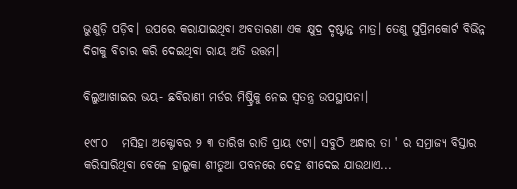ଭୁଶୁଡ଼ି ପଡ଼ିବ। ଉପରେ କରାଯାଇଥିବା ଅବତାରଣା ଏକ କ୍ଷୁଦ୍ର ଦୃଷ୍ଟାନ୍ତ ମାତ୍ର। ତେଣୁ ସୁପ୍ରିମକୋର୍ଟ ବିଭିନ୍ନ ଦିଗକୁ ବିଚାର କରି ଦେଇଥିବା ରାୟ ଅତି ଉତ୍ତମ।

ବିଲୁଆଖାଇର ଭୟ- ଛବିରାଣୀ ମର୍ଡର ମିଷ୍ଟ୍ରିକୁ ନେଇ ସ୍ବତନ୍ତ୍ର ଉପସ୍ଥାପନା।

୧୯୮୦   ମସିହା ଅକ୍ଟୋବର ୨ ୩ ତାରିଖ ରାତି ପ୍ରାୟ ୯ଟା। ସବୁଠି ଅନ୍ଧାର ତା ' ର ସମ୍ରାଜ୍ୟ ବିସ୍ତାର କରିସାରିଥିବା ବେଳେ ହାଲୁକା ଶୀତୁଆ ପବନରେ ଦେହ ଶୀଦେଇ ଯାଉଥାଏ...